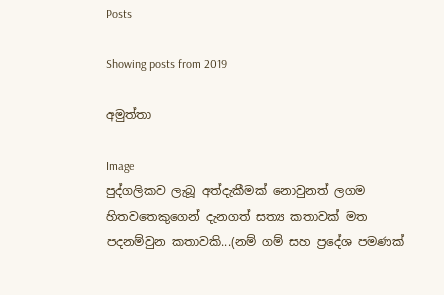Posts

Showing posts from 2019

අමුත්තා

Image
පුද්ගලිකව ලැබූ අත්දැකීමක් නොවුනත් ලගම හිතවතෙකුගෙන් දැනගත් සත්‍ය කතාවක් මත පදනම්වුන කතාවකි...(නම් ගම් සහ ප්‍රදේශ පමණක්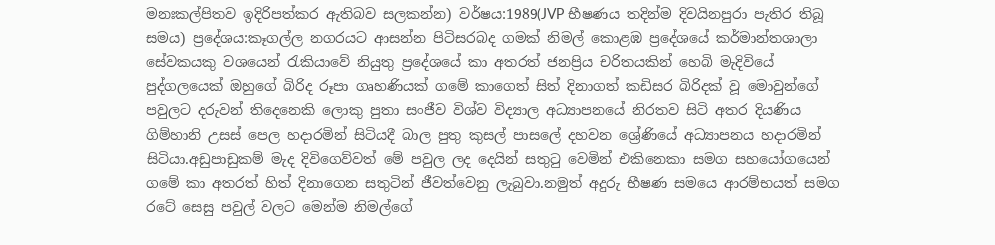මනඃකල්පිතව ඉදිරිපත්කර ඇතිබව සලකන්න) වර්ෂය:1989(JVP භීෂණය තදින්ම දිවයිනපුරා පැතිර තිබූ සමය) ප්‍රදේශය:කෑගල්ල නගරයට ආසන්න පිටිසරබද ගමක් නිමල් කොළඹ ප්‍රදේශයේ කර්මාන්තශාලා සේවකයකු වශයෙන් රැකියාවේ නියුතු ප්‍රදේශයේ කා අතරත් ජනප්‍රිය චරිතයකින් හෙබි මැදිවියේ පුද්ගලයෙක් ඔහුගේ බිරිද රූපා ගෘහණියක් ගමේ කාගෙත් සිත් දිනාගත් කඩිසර බිරිදක් වූ මොවුන්ගේ පවුලට දරුවන් තිදෙනෙකි ලොකු පුතා සංජීව විශ්ව විද්‍යාල අධ්‍යාපනයේ නිරතව සිටි අතර දියණිය ගිම්හානි උසස් පෙල හදාරමින් සිටියදී බාල පුතු කුසල් පාසලේ දහවන ශ්‍රේණියේ අධ්‍යාපනය හදාරමින් සිටියා.අඩුපාඩුකම් මැද දිවිගෙව්වත් මේ පවුල ලද දෙයින් සතුටු වෙමින් එකිනෙකා සමග සහයෝගයෙන් ගමේ කා අතරත් හිත් දිනාගෙන සතුටින් ජීවත්වෙනු ලැබුවා.නමුත් අදුරු භීෂණ සමයෙ ආරම්භයත් සමග රටේ සෙසු පවුල් වලට මෙන්ම නිමල්ගේ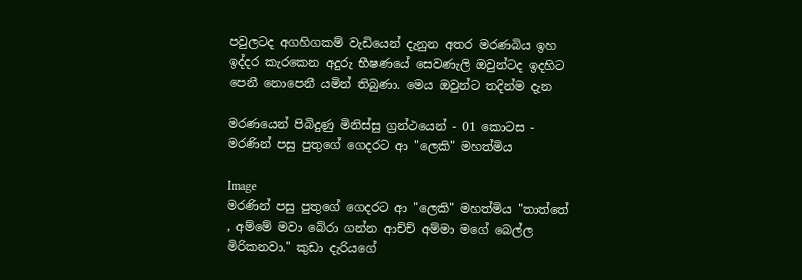පවුලටද අගහිගකම් වැඩියෙන් දැනුන අතර මරණබිය ඉහ ඉද්දර කැරකෙන අදුරු භීෂණයේ සෙවණැලි ඔවුන්ටද ඉදහිට පෙනී නොපෙනී යමින් තිබුණා. මෙය ඔවුන්ට තදින්ම දැන

මරණයෙන් පිබිදුණු මිනිස්සු ග්‍රන්ථයෙන් - 01 කොටස - මරණින් පසු පුතුගේ ගෙදරට ආ "ලෙකි" මහත්මිය

Image
මරණින් පසු පුතුගේ ගෙදරට ආ "ලෙකි" මහත්මිය "තාත්තේ , අම්මේ මවා බේරා ගන්න ආච්ච් අම්මා මගේ බෙල්ල මිරිකනවා." කුඩා දැරියගේ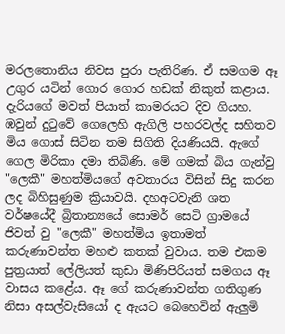මරලතොනිය නිවස පුරා පැතිරිණ. ඒ සමගම ඈ උගුර යටින් ගොර ගොර හඩක් නිකුත් කළාය. දැරියගේ මවත් පියාත් කාමරයට දිව ගියහ. ඹවුන් දුටුවේ ගෙලෙහි ඇගිලි පහරවල්ද සහිතව මිය ගොස් සිටින තම සිගිති දියණියයි. ඇගේ ගෙල මිරිකා දමා තිබිණි. මේ ගමක් බිය ගැන්වු "ලෙකී" මහත්මියගේ අවතාරය විසින් සිදු කරන ලද බිහිසුණුම ක්‍රියාවයි. දහඅටවැනි ශත වර්ෂයේදී බ්‍රිතාන්‍යයේ සොමර් සෙටි ග්‍රාමයේ ජිවත් වු "ලෙකී" මහත්මිය ඉතාමත් කරුණාවන්ත මහළු කතක් වුවාය. තම එකම පුත්‍රයාත් ලේලියත් කුඩා මිණිපිරියත් සමගය ඈ වාසය කළේය. ඈ ගේ කරුණාවන්ත ගතිගුණ නිසා අසල්වැසියෝ ද ඇයට බෙහෙවින් ඇලුමි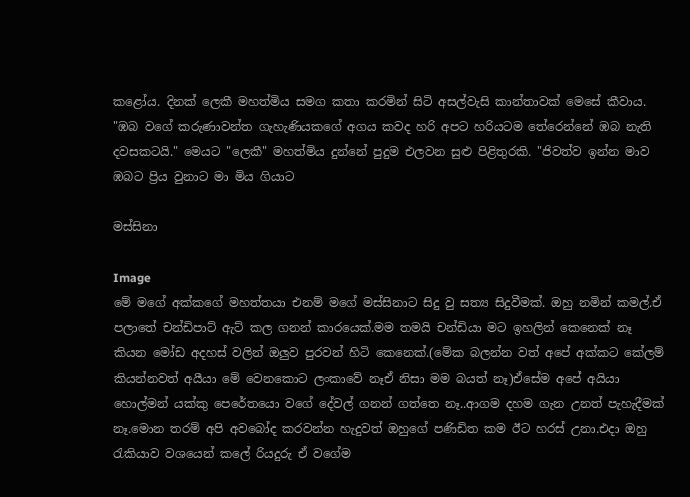කළෝය. දිනක් ලෙකී මහත්මිය සමග කතා කරමින් සිටි අසල්වැසි කාන්තාවක් මෙසේ කීවාය. "ඹබ වගේ කරුණාවන්ත ගැහැණියකගේ අගය කවද හරි අපට හරියටම තේරෙන්නේ ඹබ නැති දවසකටයි." මෙයට "ලෙකී" මහත්මිය දුන්නේ පුදුම එලවන සුළු පිළිතුරකි. "ජිවත්ව ඉන්න මාව ඹබට ප්‍රිය වුනාට මා මිය ගියාට

මස්සිනා

Image
මේ මගේ අක්කගේ මහත්තයා එනම් මගේ මස්සිනාට සිදු වු සත්‍ය සිදුවීමක්. ඔහු නමින් කමල්.ඒ පලාතේ චන්ඩිපාට් ඇට් කල ගනන් කාරයෙක්.මම තමයි චන්ඩියා මට ඉහලින් කෙනෙක් නෑ කියන මෝඩ අදහස් වලින් ඔලුව පුරවන් හිටි කෙනෙක්.(මේක බලන්න වත් අපේ අක්කට කේලම් කියන්නවත් අයීයා මේ වෙනකොට ලංකාවේ නෑඒ නිසා මම බයත් නෑ)ඒසේම අපේ අයියා හොල්මන් යක්කු පෙරේතයො වගේ දේවල් ගනන් ගත්තෙ නෑ..ආගම දහම ගැන උනත් පැහැදීමක් නෑ.මොන තරම් අපි අවබෝද කරවන්න හැදුවත් ඔහුගේ පණිඩිත කම ඊට හරස් උනා.එදා ඔහු රැකියාව වශයෙන් කලේ රියදුරු ඒ වගේම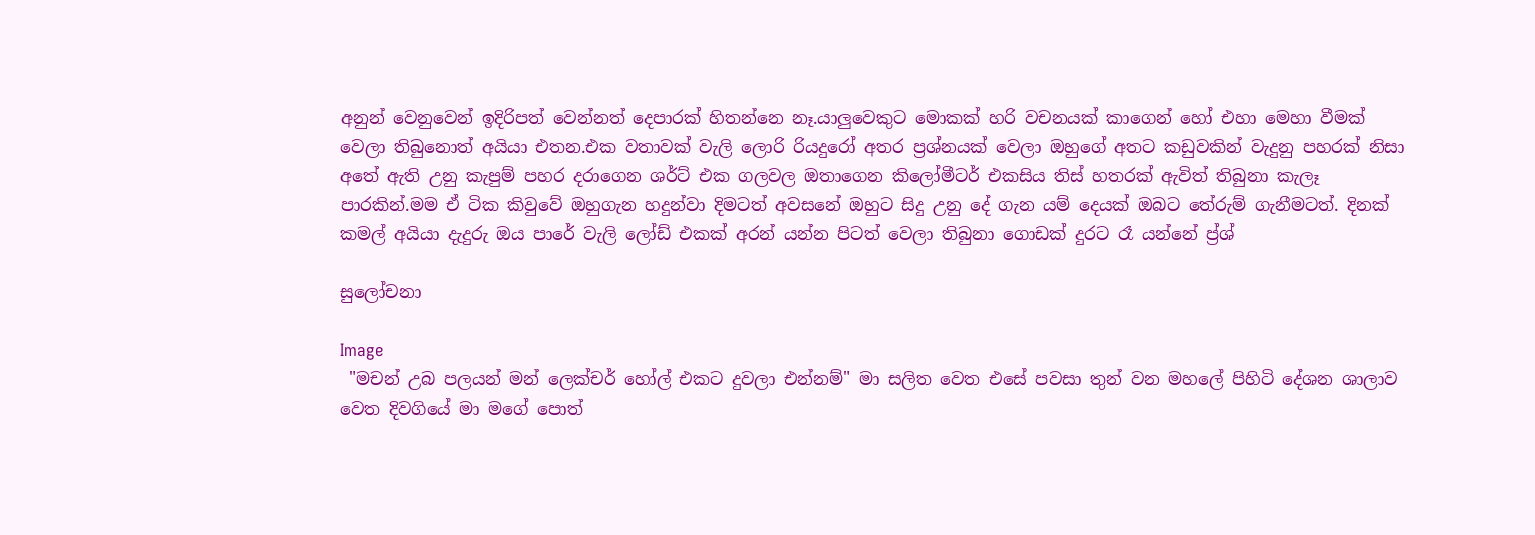අනුන් වෙනුවෙන් ඉදිරිපත් වෙන්නත් දෙපාරක් හිතන්නෙ නෑ.යාලුවෙකුට මොකක් හරි වචනයක් කාගෙන් හෝ එහා මෙහා වීමක් වෙලා තිබුනොත් අයියා එතන.එක වතාවක් වැලි ලොරි රියදුරෝ අතර ප්‍රශ්නයක් වෙලා ඔහුගේ අතට කඩුවකින් වැදුනු පහරක් නිසා අතේ ඇති උනු කැපුම් පහර දරාගෙන ශර්ට් එක ගලවල ඔතාගෙන කිලෝමීටර් එකසිය තිස් හතරක් ඇවිත් තිබුනා කැලෑ පාරකින්.මම ඒ ටික කිවුවේ ඔහුගැන හදුන්වා දිමටත් අවසනේ ඔහුට සිදු උනු දේ ගැන යම් දෙයක් ඔබට තේරුම් ගැනීමටත්. දිනක් කමල් අයියා දැදුරු ඔය පාරේ වැලි ලෝඩ් එකක් අරන් යන්න පිටත් වෙලා තිබුනා ගොඩක් දුරට රෑ යන්නේ ප්‍ර්ශ්

සුලෝචනා

Image
 "මචන් උබ පලයන් මන් ලෙක්චර් හෝල් එකට දුවලා එන්නම්" මා සලිත වෙත එසේ පවසා තුන් වන මහලේ පිහිටි දේශන ශාලාව වෙත දිවගියේ මා මගේ පොත්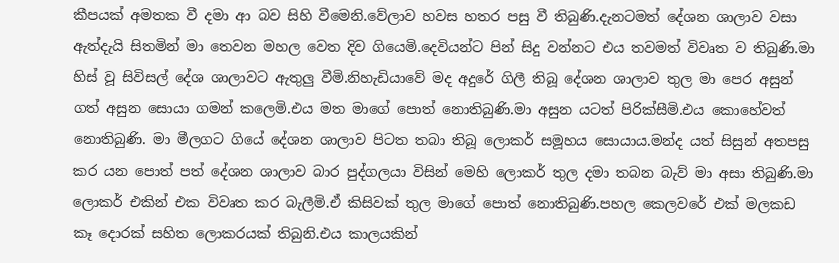කීපයක් අමතක වී දමා ආ බව සිහි වීමෙනි.වේලාව හවස හතර පසු වී තිබුණි.දැනටමත් දේශන ශාලාව වසා ඇත්දැයි සිතමින් මා තෙවන මහල වෙත දිව ගියෙමි.දෙවියන්ට පින් සිදු වන්නට එය තවමත් විවෘත ව තිබුණි.මා හිස් වූ සිවිසල් දේශ ශාලාවට ඇතුලු වීමි.නිහැඩියාවේ මද අදුරේ ගිලී තිබූ දේශන ශාලාව තුල මා පෙර අසුන් ගත් අසුන සොයා ගමන් කලෙමි.එය මත මාගේ පොත් නොතිබුණි.මා අසුන යටත් පිරික්සීමි.එය කොහේවත් නොතිබුණි. මා මීලගට ගියේ දේශන ශාලාව පිටත තබා තිබූ ලොකර් සමූහය සොයාය.මන්ද යත් සිසුන් අතපසු කර යන පොත් පත් දේශන ශාලාව බාර පුද්ගලයා විසින් මෙහි ලොකර් තුල දමා තබන බැව් මා අසා තිබුණි.මා ලොකර් එකින් එක විවෘත කර බැලීමි.ඒ කිසිවක් තුල මාගේ පොත් නොතිබුණි.පහල කෙලවරේ එක් මලකඩ කෑ දොරක් සහිත ලොකරයක් තිබුනි.එය කාලයකින්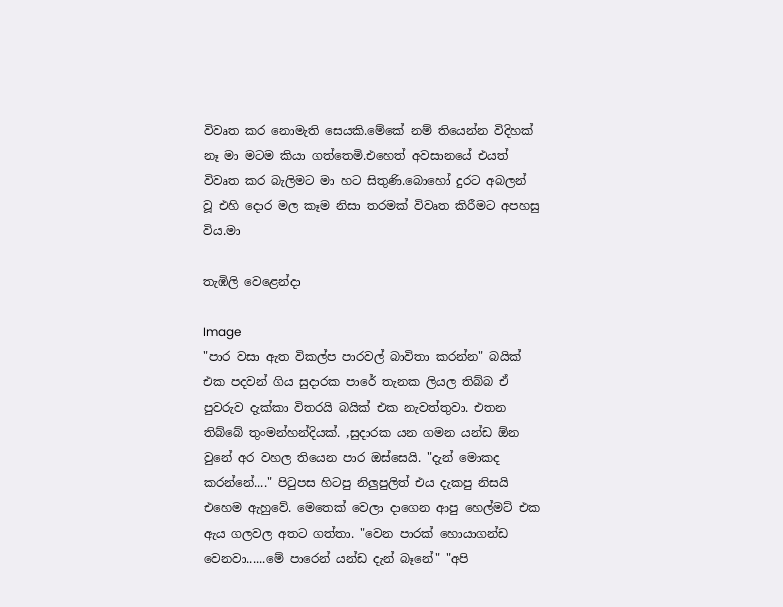විවෘත කර නොමැති සෙයකි.මේකේ නම් තියෙන්න විදිහක් නෑ මා මටම කියා ගත්තෙමි.එහෙත් අවසානයේ එයත් විවෘත කර බැලිමට මා හට සිතුණි.බොහෝ දුරට අබලන් වූ එහි දොර මල කෑම නිසා තරමක් විවෘත කිරීමට අපහසු විය.මා

තැඹිලි වෙළෙන්දා

Image
"පාර වසා ඇත විකල්ප පාරවල් බාවිතා කරන්න" බයික් එක පදවන් ගිය සුදාරක පාරේ තැනක ලියල තිබ්බ ඒ පුවරුව දැක්කා විතරයි බයික් එක නැවත්තුවා. එතන තිබ්බේ තුංමන්හන්දියක්. ,සුදාරක යන ගමන යන්ඩ ඕන වුනේ අර වහල තියෙන පාර ඔස්සෙයි. "දැන් මොකද කරන්නේ...." පිටුපස හිටපු නිලුපුලිත් එය දැකපු නිසයි එහෙම ඇහුවේ. මෙතෙක් වෙලා දාගෙන ආපු හෙල්මට් එක ඇය ගලවල අතට ගත්තා. "වෙන පාරක් හොයාගන්ඩ වෙනවා......මේ පාරෙන් යන්ඩ දැන් බෑනේ" "අපි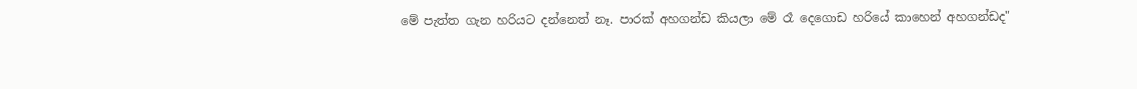මේ පැත්ත ගැන හරියට දන්නෙත් නෑ. පාරක් අහගන්ඩ කියලා මේ රෑ දෙගොඩ හරියේ කාහෙන් අහගන්ඩද"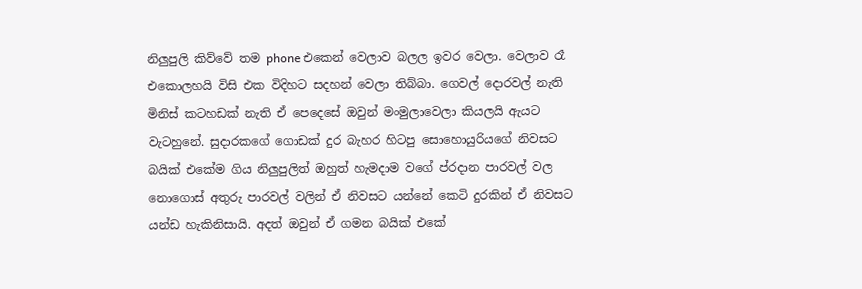නිලුපුලි කිව්වේ තම phone එකෙන් වෙලාව බලල ඉවර වෙලා. වෙලාව රෑ එකොලහයි විසි එක විදිහට සදහන් වෙලා තිබ්බා. ගෙවල් දොරවල් නැති මිනිස් කටහඩක් නැති ඒ පෙදෙසේ ඔවුන් මංමුලාවෙලා කියලයි ඇයට වැටහුනේ. සුදාරකගේ ගොඩක් දුර බැහර හිටපු සොහොයුරියගේ නිවසට බයික් එකේම ගිය නිලුපුලිත් ඔහුත් හැමදාම වගේ ප්රදාන පාරවල් වල නොගොස් අතුරු පාරවල් වලින් ඒ නිවසට යන්නේ කෙටි දුරකින් ඒ නිවසට යන්ඩ හැකිනිසායි. අදත් ඔවුන් ඒ ගමන බයික් එකේ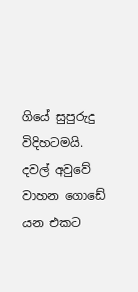ගියේ සුපුරුදු විදිහටමයි. දවල් අවුවේ වාහන ගොඩේ යන එකට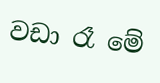වඩා රෑ මේ